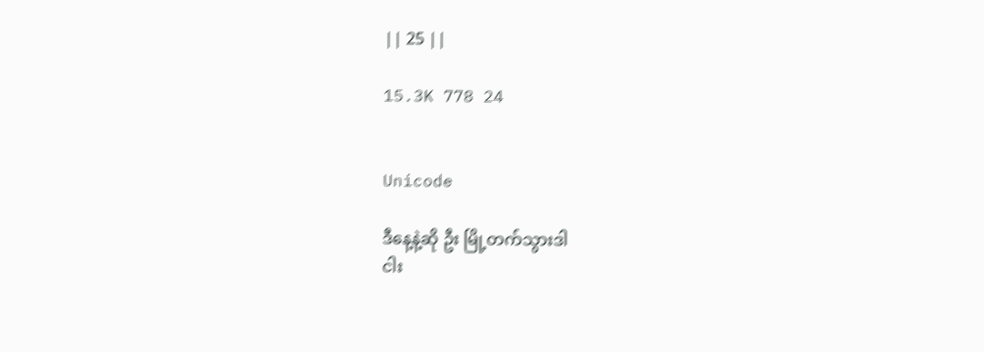|| 25 ||

15.3K 778 24


Unicode

ဒီနေ့နဲ့ဆို ဦး မြို့တက်သွားဒါ
ငါး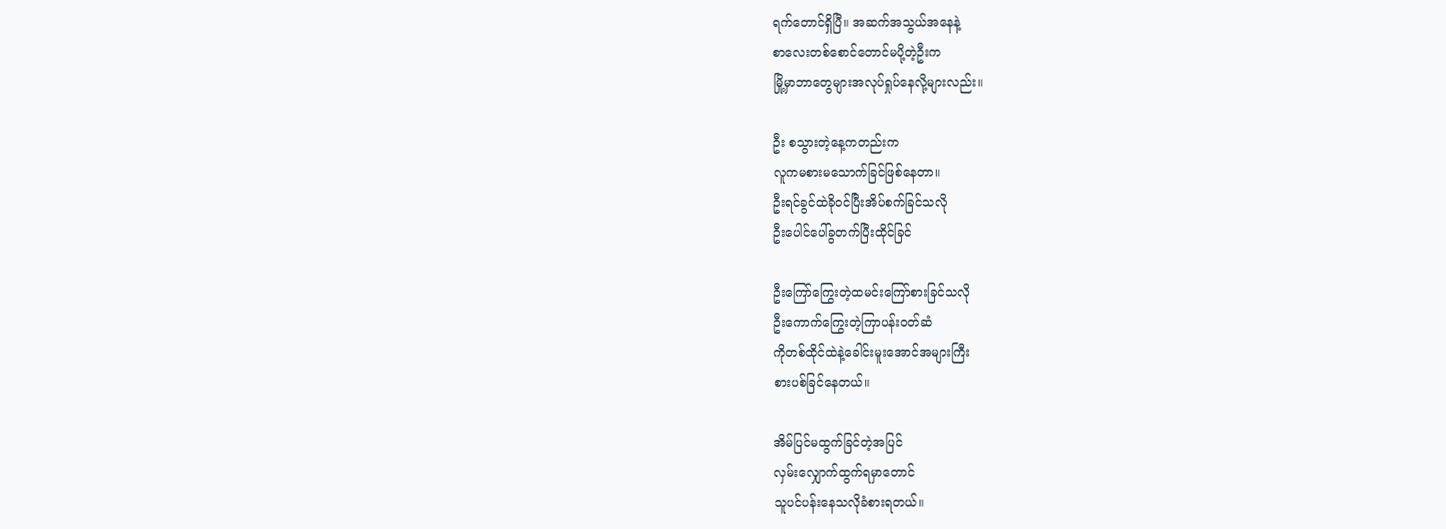ရက်တောင်ရှိပြီ။ အဆက်အသွယ်အနေနဲ့
စာလေးတစ်စောင်တောင်မပို့တဲ့ဦးက
မြို့မှာဘာတွေများအလုပ်ရှုပ်နေလို့များလည်း။

ဦး စသွားတဲ့နေ့ကတည်းက
လူကမစားမသောက်ခြင်ဖြစ်နေတာ။
ဦးရင်ခွင်ထဲခိုဝင်ပြီးအိပ်စက်ခြင်သလို
ဦးပေါင်ပေါ်ခွတက်ပြီးထိုင်ခြင်

ဦးကြော်ကြွေးတဲ့ထမင်းကြော်စားခြင်သလို
ဦးကောက်ကြွေးတဲ့ကြာပန်းဝတ်ဆံ
ကိုတစ်ထိုင်ထဲနဲ့ခေါင်းမူးအောင်အများကြီး
စားပစ်ခြင်နေတယ်။

အိမ်ပြင်မထွက်ခြင်တဲ့အပြင်
လှမ်းလျှောက်ထွက်ရမှာတောင်
သူပင်ပန်းနေသလိုခံစားရတယ်။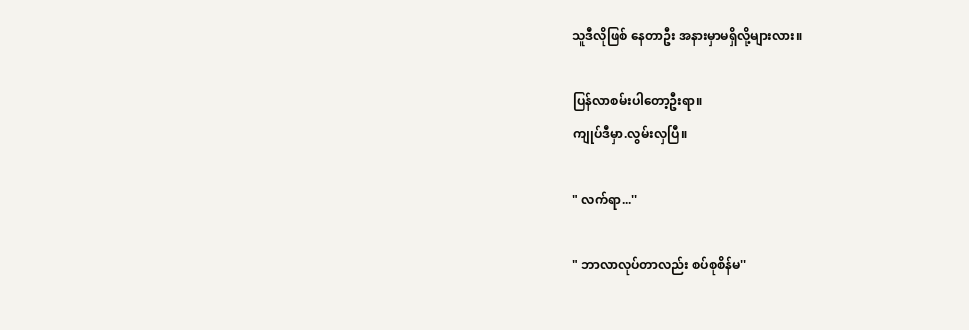သူဒီလိုဖြစ် နေတာဦး အနားမှာမရှိလို့များလား။

ပြန်လာစမ်းပါတော့ဦးရာ။
ကျုပ်ဒီမှာ.လွမ်းလှပြီ။

" လက်ရာ...''

" ဘာလာလုပ်တာလည်း စပ်စုစိန်မ''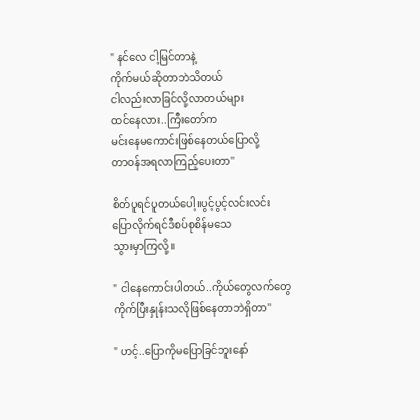" နင်လေ ငါ့မြင်တာနဲ့
ကိုက်မယ်ဆိုတာဘဲသိတယ်
ငါလည်းလာခြင်လို့လာတယ်များ
ထင်နေလား..ကြီးတော်က
မင်းနေမကောင်းဖြစ်နေတယ်ပြောလို့
တာဝန်အရလာကြည့်ပေးတာ''

စိတ်ပူရင်ပူတယ်ပေါ့။ပွင့်ပွင့်လင်းလင်း
ပြောလိုက်ရင်ဒီစပ်စုစိန်မသေ
သွားမှာကြလို့။

" ငါနေကောင်းပါတယ်..ကိုယ်တွေလက်တွေ
ကိုက်ပြီးနှုန်းသလိုဖြစ်နေတာဘဲရှိတာ''

" ဟင့်..ပြောကိုမပြောခြင်ဘူးနော်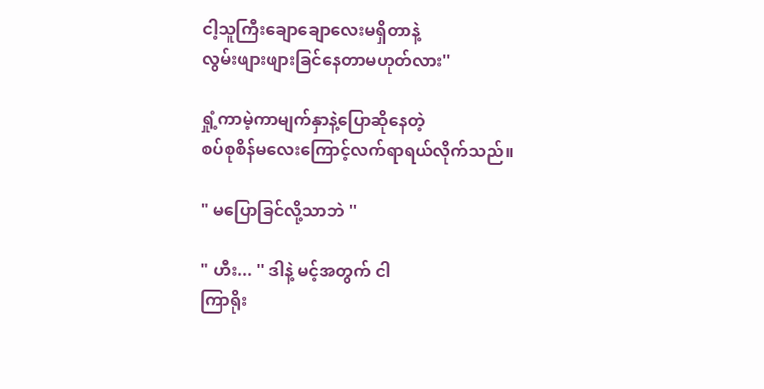ငါ့သူကြီးချောချောလေးမရှိတာနဲ့
လွမ်းဖျားဖျားခြင်နေတာမဟုတ်လား''

ရှုံ့ကာမဲ့ကာမျက်နှာနဲ့ပြောဆိုနေတဲ့
စပ်စုစိန်မလေးကြောင့်လက်ရာရယ်လိုက်သည်။

" မပြောခြင်လို့သာဘဲ ''

" ဟီး... '' ဒါနဲ့ မင့်အတွက် ငါ
ကြာရိုး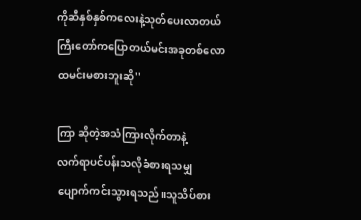ကိုဆီနှစ်နှစ်ကလေးနဲ့သုတ်ပေးလာတယ်
ကြီးတော်ကပြောတယ်မင်းအခုတစ်လော
ထမင်းမစားဘူးဆို''

ကြာ ဆိုတဲ့အသံကြားလိုက်တာနဲ့
လက်ရာပင်ပန်းသလိုခံစားရသမျှ
ပျောက်ကင်းသွားရသည်။သူသိပ်စား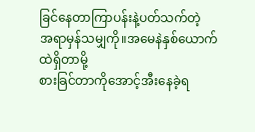ခြင်နေတာကြာပန်းနဲ့ပတ်သက်တဲ့
အရာမှန်သမျှကို။အမေနဲနှစ်ယောက်ထဲရှိတာမို့
စားခြင်တာကိုအောင့်အီးနေခဲ့ရ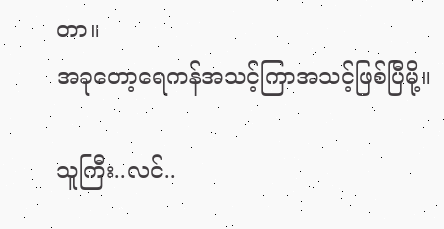တာ။
အခုတော့ရေကန်အသင့်ကြာအသင့်ဖြစ်ပြီမို့။

သူကြီး..လင်..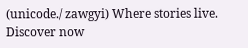(unicode./ zawgyi) Where stories live. Discover now